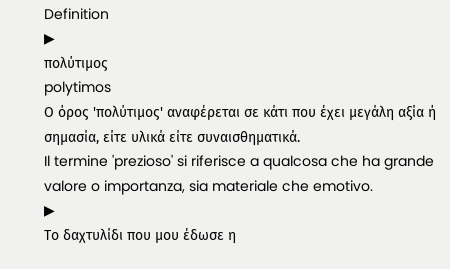Definition
▶
πολύτιμος
polytimos
Ο όρος 'πολύτιμος' αναφέρεται σε κάτι που έχει μεγάλη αξία ή σημασία, είτε υλικά είτε συναισθηματικά.
Il termine 'prezioso' si riferisce a qualcosa che ha grande valore o importanza, sia materiale che emotivo.
▶
Το δαχτυλίδι που μου έδωσε η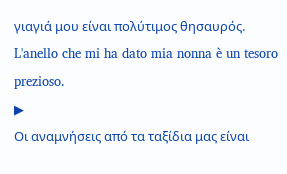γιαγιά μου είναι πολύτιμος θησαυρός.
L'anello che mi ha dato mia nonna è un tesoro prezioso.
▶
Οι αναμνήσεις από τα ταξίδια μας είναι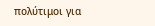πολύτιμοι για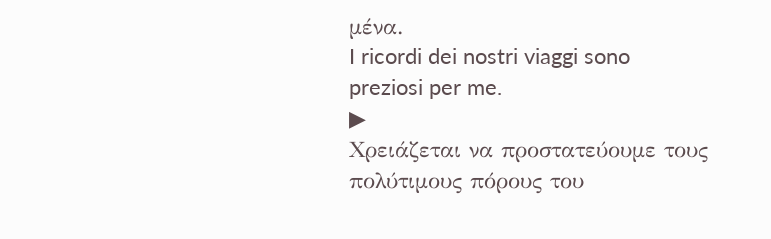μένα.
I ricordi dei nostri viaggi sono preziosi per me.
▶
Χρειάζεται να προστατεύουμε τους πολύτιμους πόρους του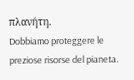πλανήτη.
Dobbiamo proteggere le preziose risorse del pianeta.